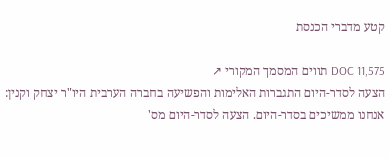קטע מדברי הכנסת

DOC 11,575 תווים המסמך המקורי ↗
הצעה לסדר-היום התגברות האלימות והפשיעה בחברה הערבית היו"ר יצחק וקנין: אנחנו ממשיכים בסדר-היום. הצעה לסדר-היום מס'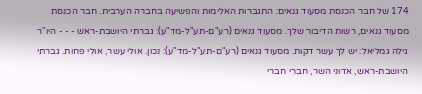174 של חבר הכנסת מסעוד גנאים: התגברות האלימות והפשיעה בחברה הערבית. חבר הכנסת מסעוד גנאים, רשות הדיבור שלך. מסעוד גנאים (רע"ם-תע"ל-מד"ע): גברתי היושבת-ראש - - - היו"ר גילה גמליאל: יש לך עשר דקות. מסעוד גנאים (רע"ם-תע"ל-מד"ע): נכון. אולי עשר, אולי פחות. גברתי היושבת-ראש, אדוני השר, חברי חברי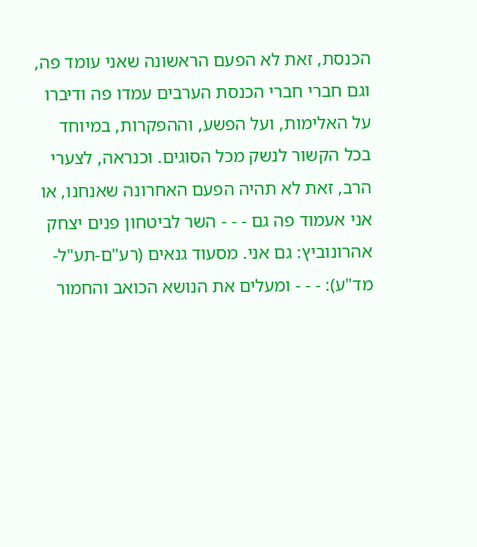הכנסת, זאת לא הפעם הראשונה שאני עומד פה, וגם חברי חברי הכנסת הערבים עמדו פה ודיברו על האלימות, ועל הפשע, וההפקרות, במיוחד בכל הקשור לנשק מכל הסוגים. וכנראה, לצערי הרב, זאת לא תהיה הפעם האחרונה שאנחנו, או אני אעמוד פה גם - - - השר לביטחון פנים יצחק אהרונוביץ: גם אני. מסעוד גנאים (רע"ם-תע"ל-מד"ע): - - - ומעלים את הנושא הכואב והחמור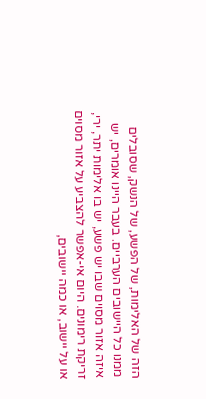הזה של האלימות, של הפשע, של הנשק, שסובלים ממנו כל היישובים הערביים. בעבר היינו אומרים, יש איזה אזור מסוים שבו יש פשע, יש בו אלימות יתר, ירי, זריקת רימונים. היום אי-אפשר להצביע על אזור מסוים או על יישוב, או כמה יישובים,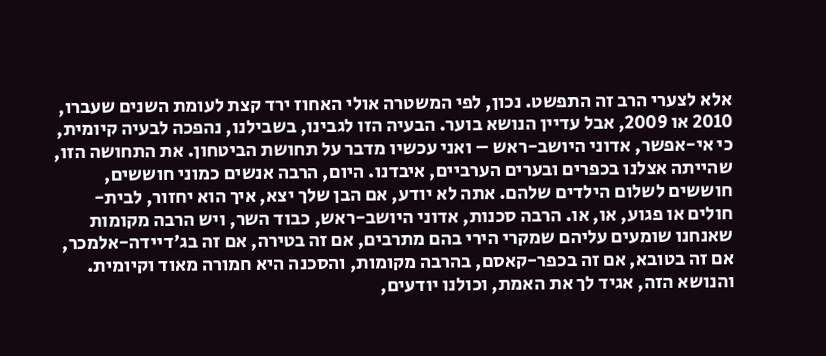אלא לצערי הרב זה התפשט. נכון, לפי המשטרה אולי האחוז ירד קצת לעומת השנים שעברו, 2010 או 2009, אבל עדיין הנושא בוער. הבעיה הזו לגבינו, בשבילנו, נהפכה לבעיה קיומית, כי אי-אפשר, אדוני היושב-ראש – ואני עכשיו מדבר על תחושת הביטחון. את התחושה הזו, שהייתה אצלנו בכפרים ובערים הערביים, איבדנו. היום, הרבה אנשים כמוני חוששים, חוששים לשלום הילדים שלהם. אתה לא יודע, אם הבן שלך יצא, איך הוא יחזור, לבית-חולים או פגוע, או, או. הרבה סכנות, אדוני היושב-ראש, כבוד השר, ויש הרבה מקומות שאנחנו שומעים עליהם שמקרי הירי בהם מתרבים, אם זה בטירה, אם זה בג'דיידה-אלמכר, אם זה בטובא, אם זה בכפר-קאסם, בהרבה מקומות, והסכנה היא חמורה מאוד וקיומית. והנושא הזה, אגיד לך את האמת, וכולנו יודעים,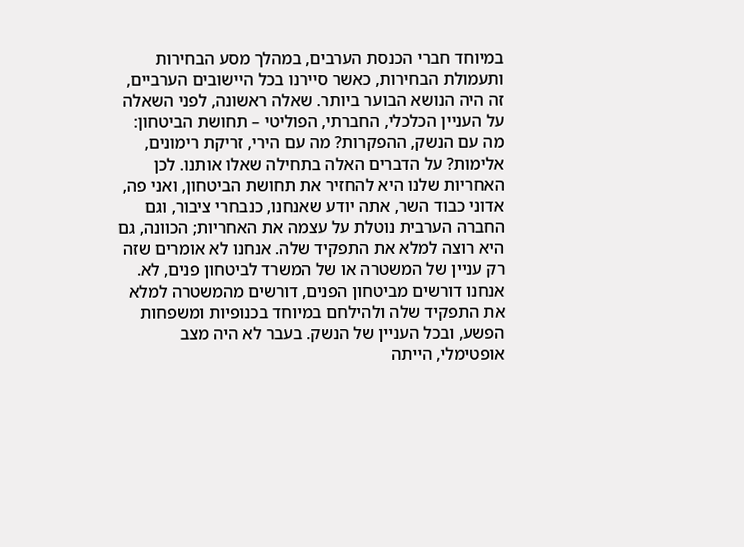במיוחד חברי הכנסת הערבים, במהלך מסע הבחירות ותעמולת הבחירות, כאשר סיירנו בכל היישובים הערביים, זה היה הנושא הבוער ביותר. שאלה ראשונה, לפני השאלה על העניין הכלכלי, החברתי, הפוליטי – תחושת הביטחון: מה עם הנשק, ההפקרות? מה עם הירי, זריקת רימונים, אלימות? על הדברים האלה בתחילה שאלו אותנו. לכן האחריות שלנו היא להחזיר את תחושת הביטחון, ואני פה, אדוני כבוד השר, אתה יודע שאנחנו, כנבחרי ציבור, וגם החברה הערבית נוטלת על עצמה את האחריות; הכוונה, גם היא רוצה למלא את התפקיד שלה. אנחנו לא אומרים שזה רק עניין של המשטרה או של המשרד לביטחון פנים, לא. אנחנו דורשים מביטחון הפנים, דורשים מהמשטרה למלא את התפקיד שלה ולהילחם במיוחד בכנופיות ומשפחות הפשע, ובכל העניין של הנשק. בעבר לא היה מצב אופטימלי, הייתה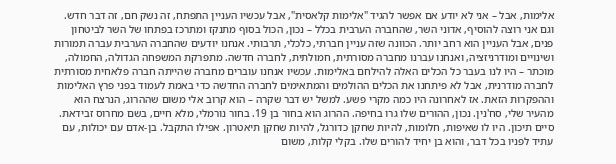אלימות, אבל – אני לא יודע אם אפשר להגיד "אלימות קלאסית", אבל עכשיו העניין התפתח, זה נשק חם, זה דבר חדש. וגם אני רוצה להוסיף, אדוני השר, שהחברה הערבית בכלל – נכון, הכול בסוף מתנקז ומתרכז בפתחו של השר לביטחון פנים, אבל העניין הוא רחב יותר. הכוונה שזה עניין חברתי, כלכלי, תרבותי. אנחנו יודעים שהחברה הערבית עברה תמורות ושינויים ומודרניזציה, ואנחנו עברנו מחברה מסורתית, חמולתית, לחברה חדשה. מתפרקת המשפחה הגדולה, החמולה, מוכתר – היו לנו בעבר כל הכלים האלה להילחם באלימות. עכשיו אנחנו עוברים מחברה שהייתה חברה פלאחית מסורתית לחברה מודרנית, אבל לא פיתחנו את הכלים ההולמים והמתאימים לחברה החדשה כדי באמת לעמוד בפני פרץ האלימות וההפקרות הזאת. אז לאחרונה היו כמה מקרי פשע. למשל יש דבר שקרה – הוא קרוב אלי משום שההרוג, הנרצח הוא מהעיר שלי, סח'נין. נכון, ההורים שלו גרו בחיפה. ההרוג הוא בחור בן 19. בחור נורמלי, מלא חיים, בשם מחרוס זבידאת. סיים תיכון. היו לו שאיפות, חלומות, להיות שחקן כדורגל, להיות שחקן תיאטרון. אפילו התקבל. בן-אדם עם יכולות, עם עתיד לפניו בכל דבר, והוא בן יחיד להורים שלו. בקלי קלות, משום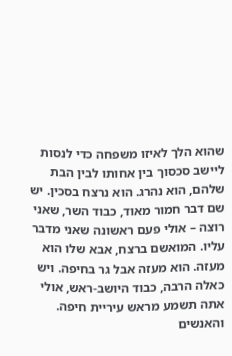שהוא הלך לאיזו משפחה כדי לנסות ליישב סכסוך בין אחותו לבין הבת שלהם, הוא נהרג. הוא נרצח בסכין. יש שם דבר חמור מאוד, כבוד השר, שאני רוצה – אולי פעם ראשונה שאני מדבר עליו. המואשם ברצח, אבא שלו הוא מעזה. הוא מעזה אבל גר בחיפה. ויש כאלה הרבה, כבוד היושב-ראש, אולי אתה תשמע מראש עיריית חיפה. והאנשים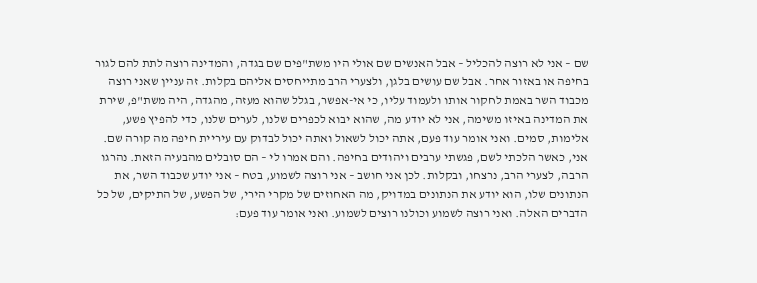שם – אני לא רוצה להכליל – אבל האנשים שם אולי היו משת"פים שם בגדה, והמדינה רוצה לתת להם לגור בחיפה או באזור אחר. אבל שם עושים בלגן, ולצערי הרב מתייחסים אליהם בקלות. זה עניין שאני רוצה מכבוד השר באמת לחקור אותו ולעמוד עליו, כי אי-אפשר, בגלל שהוא מעזה, מהגדה, היה משת"פ, שירת את המדינה באיזו משימה, אני לא יודע מה, שהוא יבוא לכפרים שלנו, לערים שלנו, כדי להפיץ פשע, אלימות, סמים. ואני אומר עוד פעם, אתה יכול לשאול ואתה יכול לבדוק עם עיריית חיפה מה קורה שם. אני, כאשר הלכתי לשם, פגשתי ערבים ויהודים בחיפה. והם אמרו לי – הם סובלים מהבעיה הזאת. נהרגו הרבה, לצערי הרב, נרצחו, ובקלות. לכן אני חושב – אני רוצה לשמוע, בטח – אני יודע שכבוד השר, את הנתונים שלו, הוא יודע את הנתונים במדויק, מה האחוזים של מקרי הירי, של הפשע, של התיקים, של כל הדברים האלה. ואני רוצה לשמוע וכולנו רוצים לשמוע. ואני אומר עוד פעם: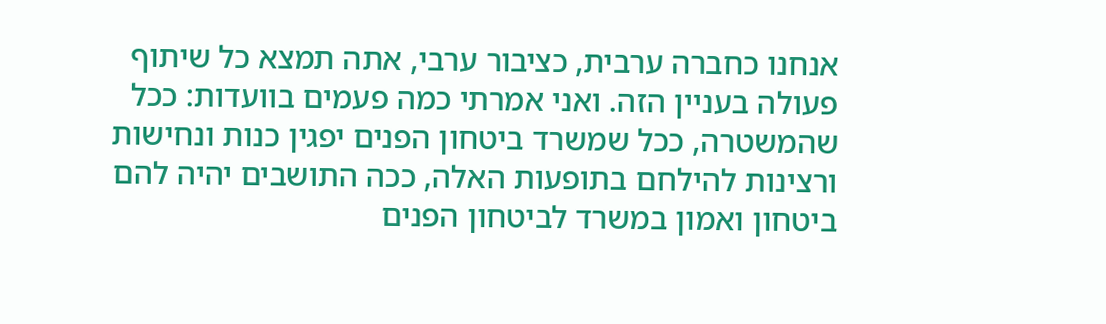אנחנו כחברה ערבית, כציבור ערבי, אתה תמצא כל שיתוף פעולה בעניין הזה. ואני אמרתי כמה פעמים בוועדות: ככל שהמשטרה, ככל שמשרד ביטחון הפנים יפגין כנות ונחישות ורצינות להילחם בתופעות האלה, ככה התושבים יהיה להם ביטחון ואמון במשרד לביטחון הפנים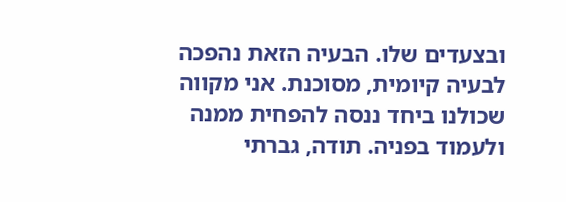ובצעדים שלו. הבעיה הזאת נהפכה לבעיה קיומית, מסוכנת. אני מקווה שכולנו ביחד ננסה להפחית ממנה ולעמוד בפניה. תודה, גברתי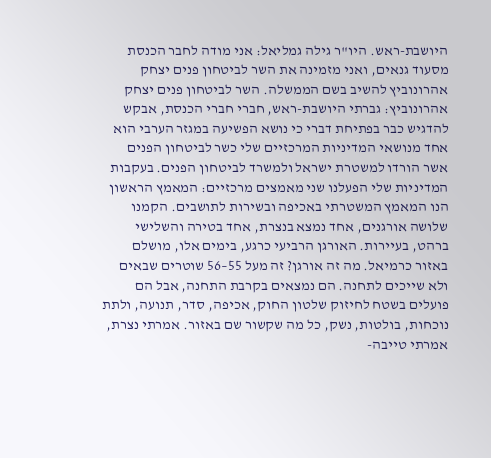היושבת-ראש. היו"ר גילה גמליאל: אני מודה לחבר הכנסת מסעוד גנאים, ואני מזמינה את השר לביטחון פנים יצחק אהרונוביץ להשיב בשם הממשלה. השר לביטחון פנים יצחק אהרונוביץ: גברתי היושבת-ראש, חברי חברי הכנסת, אבקש להדגיש כבר בפתיחת דברי כי נושא הפשיעה במגזר הערבי הוא אחד מנושאי המדיניות המרכזיים שלי כשר לביטחון הפנים אשר הורדו למשטרת ישראל ולמשרד לביטחון הפנים. בעקבות המדיניות שלי הפעלנו שני מאמצים מרכזיים: המאמץ הראשון הנו המאמץ המשטרתי באכיפה ובשירות לתושבים. הקמנו שלושה אורגנים, אחד נמצא בנצרת, אחד בטירה והשלישי ברהט, בעיירות. האורגן הרביעי כרגע, בימים אלו, מושלם באזור כרמיאל. מה זה אורגן? זה מעל 55–56 שוטרים שבאים ולא שייכים לתחנה. הם נמצאים בקרבת התחנה, אבל הם פועלים בשטח לחיזוק שלטון החוק, אכיפה, סדר, תנועה, ולתת נוכחות, בולטות, נשק, כל מה שקשור שם באזור. אמרתי נצרת, אמרתי טייבה-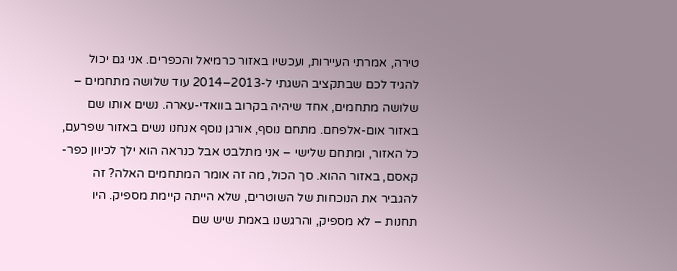טירה, אמרתי העיירות, ועכשיו באזור כרמיאל והכפרים. אני גם יכול להגיד לכם שבתקציב השגתי ל-2013–2014 עוד שלושה מתחמים – שלושה מתחמים, אחד שיהיה בקרוב בוואדי-עארה. נשים אותו שם באזור אום-אלפחם. מתחם נוסף, אורגן נוסף אנחנו נשים באזור שפרעם, כל האזור, ומתחם שלישי – אני מתלבט אבל כנראה הוא ילך לכיוון כפר-קאסם, באזור ההוא. סך הכול, מה זה אומר המתחמים האלה? זה להגביר את הנוכחות של השוטרים, שלא הייתה קיימת מספיק. היו תחנות – לא מספיק, והרגשנו באמת שיש שם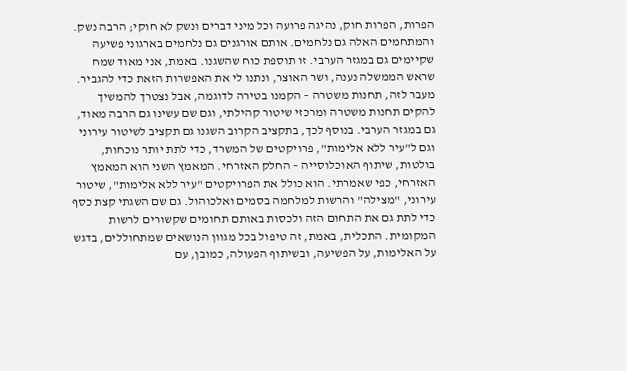הפרות, הפרות חוק, נהיגה פרועה וכל מיני דברים ונשק לא חוקי; הרבה נשק. והמתחמים האלה גם נלחמים. אותם אורגנים גם נלחמים בארגוני פשיעה שקיימים גם במגזר הערבי. זו תוספת כוח שהשגנו. באמת, אני מאוד שמח שראש הממשלה נענה, ושר האוצר, ונתנו לי את האפשרות הזאת כדי להגביר. מעבר לזה, תחנות משטרה – הקמנו בטירה לדוגמה, אבל נצטרך להמשיך להקים תחנות משטרה ומרכזי שיטור קהילתי, וגם שם עשינו גם הרבה מאוד, גם במגזר הערבי. בנוסף לכך, בתקציב הקרוב השגנו גם תקציב לשיטור עירוני וגם ל"עיר ללא אלימות", פרויקטים של המשרד, כדי לתת יותר נוכחות, בולטות, שיתוף האוכלוסייה – החלק האזרחי. המאמץ השני הוא המאמץ האזרחי, כפי שאמרתי. הוא כולל את הפרויקטים "עיר ללא אלימות", שיטור עירוני, "מצילה" והרשות למלחמה בסמים ואלכוהול. גם שם השגתי קצת כסף כדי לתת גם את התחום הזה ולכסות באותם תחומים שקשורים לרשות המקומית. התכלית, באמת, זה טיפול בכל מגוון הנושאים שמתחוללים, בדגש על האלימות, על הפשיעה, ובשיתוף הפעולה, כמובן, עם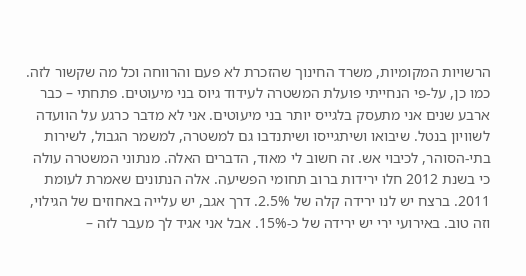הרשויות המקומיות, משרד החינוך שהזכרת לא פעם והרווחה וכל מה שקשור לזה. כמו כן, על-פי הנחייתי פועלת המשטרה לעידוד גיוס בני מיעוטים. פתחתי – כבר ארבע שנים אני מתעסק בלגייס יותר בני מיעוטים. אני לא מדבר כרגע על הוועדה לשוויון בנטל. שיבואו ושיתגייסו ושיתנדבו גם למשטרה, למשמר הגבול, לשירות בתי-הסוהר, לכיבוי אש. זה חשוב לי מאוד, הדברים האלה. מנתוני המשטרה עולה כי בשנת 2012 חלו ירידות ברוב תחומי הפשיעה. אלה הנתונים שאמרת לעומת 2011. ברצח יש לנו ירידה קלה של 2.5%. דרך אגב, יש עלייה באחוזים של הגילוי, וזה טוב. באירועי ירי יש ירידה של כ-15%. אבל אני אגיד לך מעבר לזה –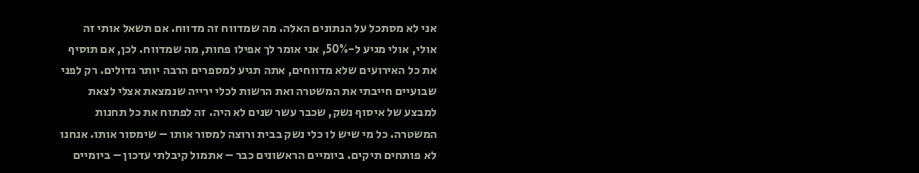אני לא מסתכל על הנתונים האלה. מה שמדווח זה מדווח. אם תשאל אותי זה אולי, אולי מגיע ל-50%, אני אומר לך אפילו פחות, מה שמדווח. לכן, אם תוסיף את כל האירועים שלא מדווחים, אתה תגיע למספרים הרבה יותר גדולים. רק לפני שבועיים חייבתי את המשטרה ואת הרשות לכלי ירייה שנמצאת אצלי לצאת למבצע של איסוף נשק, שכבר עשר שנים לא היה. זה לפתוח את כל תחנות המשטרה. כל מי שיש לו כלי נשק בבית ורוצה למסור אותו – שימסור אותו. אנחנו לא פותחים תיקים. ביומיים הראשונים כבר – אתמול קיבלתי עדכון – ביומיים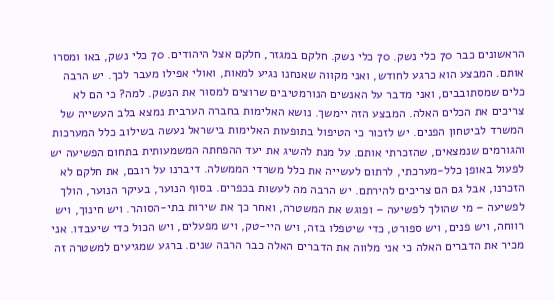הראשונים כבר 70 כלי נשק. 70 כלי נשק. חלקם במגזר, חלקם אצל היהודים. 70 כלי נשק, באו ומסרו אותם. המבצע הוא כרגע לחודש, ואני מקווה שאנחנו נגיע למאות, ואולי אפילו מעבר לכך. יש הרבה כלים שמסתובבים, ואני מדבר על האנשים הנורמטיבים שרוצים למסור את הנשק. למה? כי הם לא צריכים את הכלים האלה. המבצע הזה יימשך. נושא האלימות בחברה הערבית נמצא בלב העשייה של המשרד לביטחון הפנים. יש לזכור כי הטיפול בתופעות האלימות בישראל נעשה בשילוב כלל המערכות והגורמים שנמצאים, שהזכרתי אותם. על מנת להשיג את יעד ההפחתה המשמעותית בתחום הפשיעה יש לפעול באופן כלל-מערכתי, לרתום לעשייה את כלל משרדי הממשלה. דיברנו על רובם, את חלקם לא הזכרנו, אבל גם הם צריכים להירתם. יש הרבה מה לעשות בכפרים. בסוף הנוער, בעיקר הנוער, הולך לפשיעה – מי שהולך לפשיעה – ופוגש את המשטרה, ואחר כך את שירות בתי-הסוהר. ויש חינוך, ויש רווחה, ויש פנים, ויש ספורט, כדי שיטפלו בזה, ויש היי-טק, ויש מפעלים, ויש הכול כדי שיעבדו. אני מכיר את הדברים האלה כי אני מלווה את הדברים האלה כבר הרבה שנים. ברגע שמגיעים למשטרה זה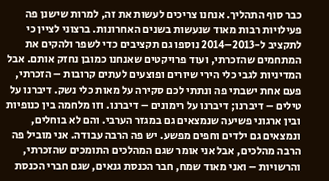כבר סוף התהליך. אנחנו צריכים לעשות את זה, למרות שישנן פה פעילויות רבות מאוד שנעשות בשנים האחרונות. ברצוני לציין כי לתקציב ל-2013–2014 נוספו גם תקציבים כדי לשפר ולהקים את המתחמים שהזכרתי, ועוד פרויקטים שאנחנו כמובן נחזק אותם. אבל המדיניות לגבי כלי הירי שיורים ופוצעים לעתים קרובות – הזכרתי, פעם אחת ישבתי פה ונתתי לכם סקירה על מאות כלי נשק. דיברנו על טילים – דיברנו; דיברנו על רימונים – דיברנו. וזו מלחמה בין כנופיות ובין ארגוני פשיעה שנמצאים גם במגזר הערבי. והם לא בוחלים, ונמצאים גם ילדים וחפים מפשע. יש פה הרבה עבודה. אני מוביל פה הרבה מהלכים, אבל אני אומר שגם המהלכים התומכים שהזכרתי, והרשויות – ואני מאוד שמח, חבר הכנסת גנאים, שגם חברי הכנסת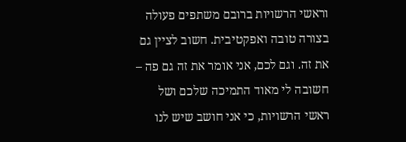וראשי הרשויות ברובם משתפים פעולה בצורה טובה ואפקטיבית. חשוב לציין גם את זה. וגם לכם, אני אומר את זה גם פה – חשובה לי מאוד התמיכה שלכם ושל ראשי הרשויות, כי אני חושב שיש לנו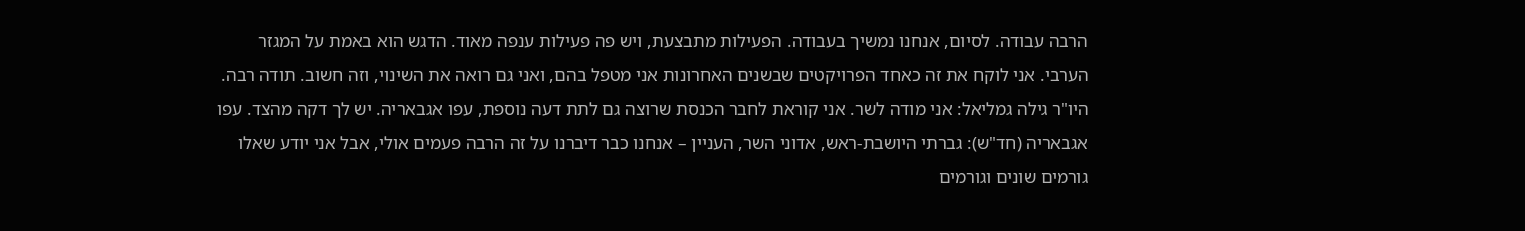הרבה עבודה. לסיום, אנחנו נמשיך בעבודה. הפעילות מתבצעת, ויש פה פעילות ענפה מאוד. הדגש הוא באמת על המגזר הערבי. אני לוקח את זה כאחד הפרויקטים שבשנים האחרונות אני מטפל בהם, ואני גם רואה את השינוי, וזה חשוב. תודה רבה. היו"ר גילה גמליאל: אני מודה לשר. אני קוראת לחבר הכנסת שרוצה גם לתת דעה נוספת, עפו אגבאריה. יש לך דקה מהצד. עפו אגבאריה (חד"ש): גברתי היושבת-ראש, אדוני השר, העניין – אנחנו כבר דיברנו על זה הרבה פעמים אולי, אבל אני יודע שאלו גורמים שונים וגורמים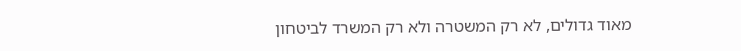מאוד גדולים, לא רק המשטרה ולא רק המשרד לביטחון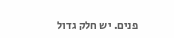פנים. יש חלק גדול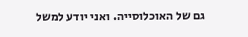גם של האוכלוסייה. ואני יודע למשל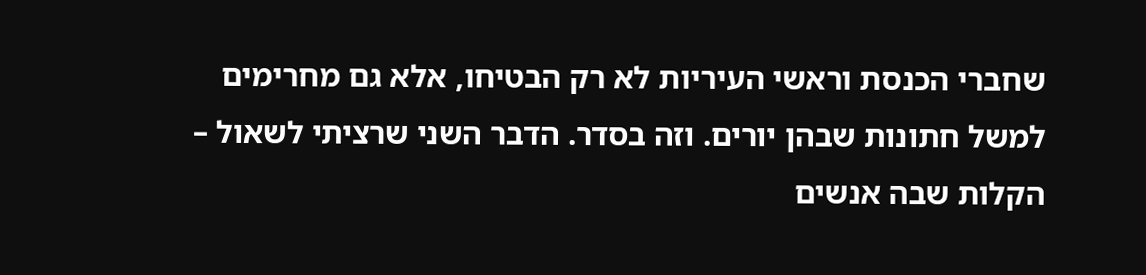שחברי הכנסת וראשי העיריות לא רק הבטיחו, אלא גם מחרימים למשל חתונות שבהן יורים. וזה בסדר. הדבר השני שרציתי לשאול – הקלות שבה אנשים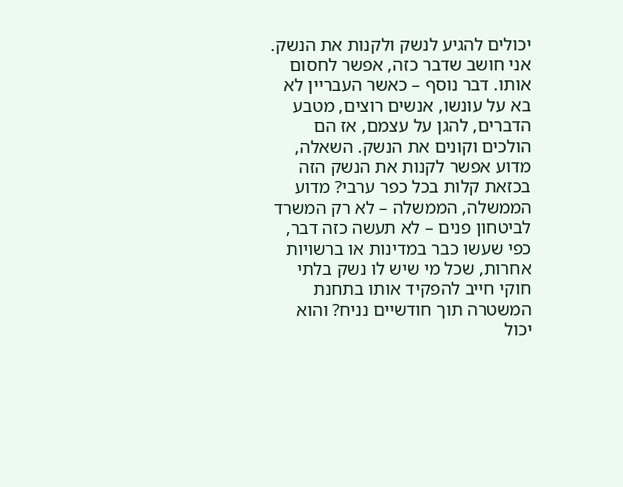יכולים להגיע לנשק ולקנות את הנשק. אני חושב שדבר כזה, אפשר לחסום אותו. דבר נוסף – כאשר העבריין לא בא על עונשו, אנשים רוצים, מטבע הדברים, להגן על עצמם, אז הם הולכים וקונים את הנשק. השאלה, מדוע אפשר לקנות את הנשק הזה בכזאת קלות בכל כפר ערבי? מדוע הממשלה, הממשלה – לא רק המשרד לביטחון פנים – לא תעשה כזה דבר, כפי שעשו כבר במדינות או ברשויות אחרות, שכל מי שיש לו נשק בלתי חוקי חייב להפקיד אותו בתחנת המשטרה תוך חודשיים נניח? והוא יכול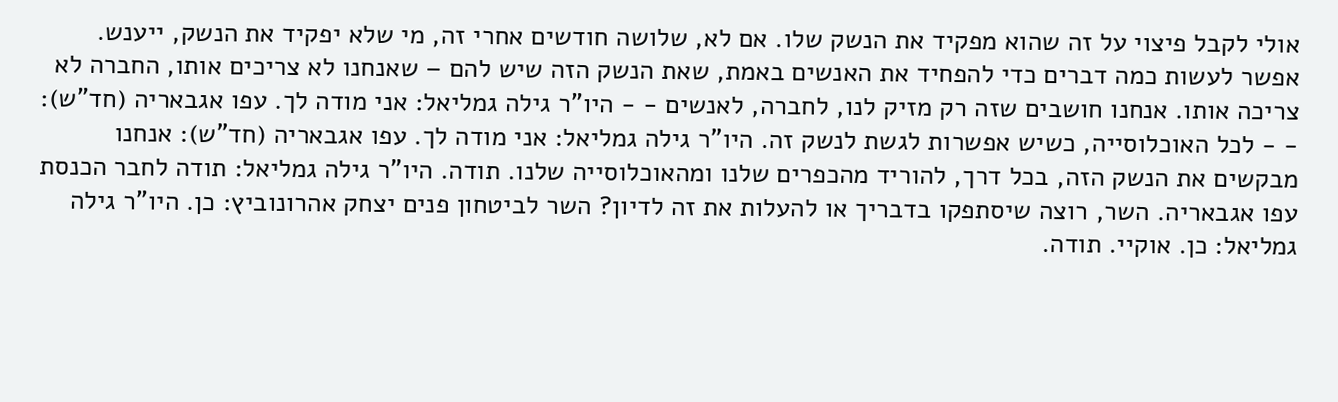אולי לקבל פיצוי על זה שהוא מפקיד את הנשק שלו. אם לא, שלושה חודשים אחרי זה, מי שלא יפקיד את הנשק, ייענש. אפשר לעשות כמה דברים כדי להפחיד את האנשים באמת, שאת הנשק הזה שיש להם – שאנחנו לא צריכים אותו, החברה לא צריכה אותו. אנחנו חושבים שזה רק מזיק לנו, לחברה, לאנשים - - היו"ר גילה גמליאל: אני מודה לך. עפו אגבאריה (חד"ש): - - לכל האוכלוסייה, כשיש אפשרות לגשת לנשק זה. היו"ר גילה גמליאל: אני מודה לך. עפו אגבאריה (חד"ש): אנחנו מבקשים את הנשק הזה, בכל דרך, להוריד מהכפרים שלנו ומהאוכלוסייה שלנו. תודה. היו"ר גילה גמליאל: תודה לחבר הכנסת עפו אגבאריה. השר, רוצה שיסתפקו בדבריך או להעלות את זה לדיון? השר לביטחון פנים יצחק אהרונוביץ: כן. היו"ר גילה גמליאל: כן. אוקיי. תודה.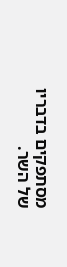מסתפקים בדבריו של השר.